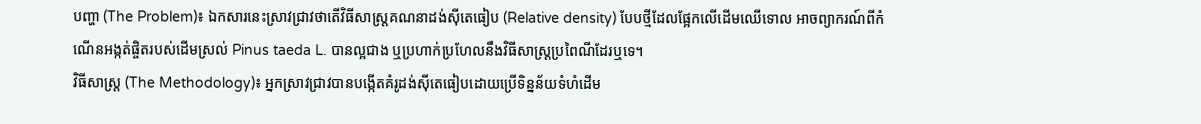បញ្ហា (The Problem)៖ ឯកសារនេះស្រាវជ្រាវថាតើវិធីសាស្ត្រគណនាដង់ស៊ីតេធៀប (Relative density) បែបថ្មីដែលផ្អែកលើដើមឈើទោល អាចព្យាករណ៍ពីកំណើនអង្កត់ផ្ចិតរបស់ដើមស្រល់ Pinus taeda L. បានល្អជាង ឬប្រហាក់ប្រហែលនឹងវិធីសាស្ត្រប្រពៃណីដែរឬទេ។
វិធីសាស្ត្រ (The Methodology)៖ អ្នកស្រាវជ្រាវបានបង្កើតគំរូដង់ស៊ីតេធៀបដោយប្រើទិន្នន័យទំហំដើម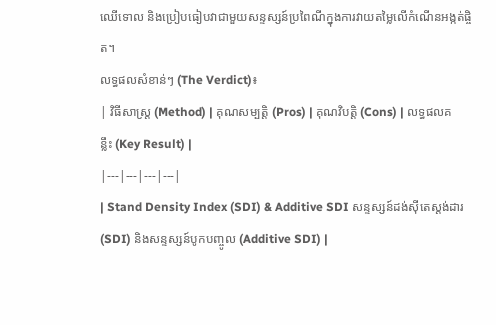ឈើទោល និងប្រៀបធៀបវាជាមួយសន្ទស្សន៍ប្រពៃណីក្នុងការវាយតម្លៃលើកំណើនអង្កត់ផ្ចិត។
លទ្ធផលសំខាន់ៗ (The Verdict)៖
| វិធីសាស្ត្រ (Method) | គុណសម្បត្តិ (Pros) | គុណវិបត្តិ (Cons) | លទ្ធផលគន្លឹះ (Key Result) |
|---|---|---|---|
| Stand Density Index (SDI) & Additive SDI សន្ទស្សន៍ដង់ស៊ីតេស្តង់ដារ (SDI) និងសន្ទស្សន៍បូកបញ្ចូល (Additive SDI) |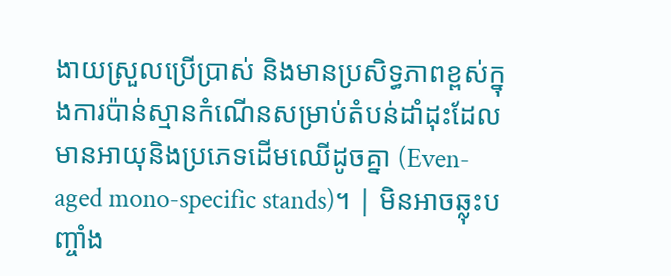ងាយស្រួលប្រើប្រាស់ និងមានប្រសិទ្ធភាពខ្ពស់ក្នុងការប៉ាន់ស្មានកំណើនសម្រាប់តំបន់ដាំដុះដែលមានអាយុនិងប្រភេទដើមឈើដូចគ្នា (Even-aged mono-specific stands)។ | មិនអាចឆ្លុះបញ្ចាំង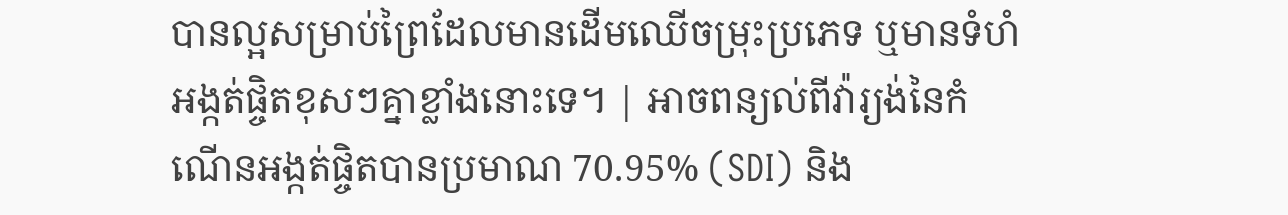បានល្អសម្រាប់ព្រៃដែលមានដើមឈើចម្រុះប្រភេទ ឬមានទំហំអង្កត់ផ្ចិតខុសៗគ្នាខ្លាំងនោះទេ។ | អាចពន្យល់ពីវ៉ារ្យង់នៃកំណើនអង្កត់ផ្ចិតបានប្រមាណ 70.95% (SDI) និង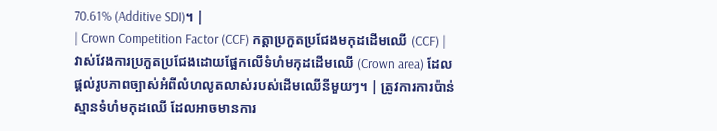70.61% (Additive SDI)។ |
| Crown Competition Factor (CCF) កត្តាប្រកួតប្រជែងមកុដដើមឈើ (CCF) |
វាស់វែងការប្រកួតប្រជែងដោយផ្អែកលើទំហំមកុដដើមឈើ (Crown area) ដែលផ្តល់រូបភាពច្បាស់អំពីលំហលូតលាស់របស់ដើមឈើនីមួយៗ។ | ត្រូវការការប៉ាន់ស្មានទំហំមកុដឈើ ដែលអាចមានការ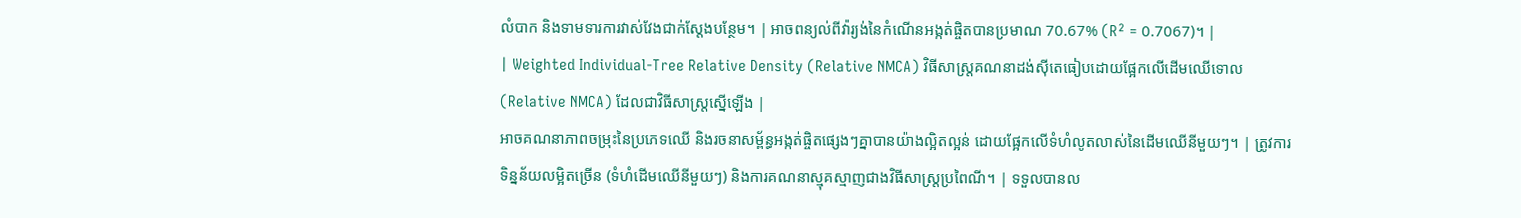លំបាក និងទាមទារការវាស់វែងជាក់ស្តែងបន្ថែម។ | អាចពន្យល់ពីវ៉ារ្យង់នៃកំណើនអង្កត់ផ្ចិតបានប្រមាណ 70.67% (R² = 0.7067)។ |
| Weighted Individual-Tree Relative Density (Relative NMCA) វិធីសាស្ត្រគណនាដង់ស៊ីតេធៀបដោយផ្អែកលើដើមឈើទោល (Relative NMCA) ដែលជាវិធីសាស្ត្រស្នើឡើង |
អាចគណនាភាពចម្រុះនៃប្រភេទឈើ និងរចនាសម្ព័ន្ធអង្កត់ផ្ចិតផ្សេងៗគ្នាបានយ៉ាងល្អិតល្អន់ ដោយផ្អែកលើទំហំលូតលាស់នៃដើមឈើនីមួយៗ។ | ត្រូវការទិន្នន័យលម្អិតច្រើន (ទំហំដើមឈើនីមួយៗ) និងការគណនាស្មុគស្មាញជាងវិធីសាស្ត្រប្រពៃណី។ | ទទួលបានល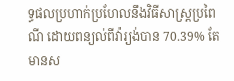ទ្ធផលប្រហាក់ប្រហែលនឹងវិធីសាស្ត្រប្រពៃណី ដោយពន្យល់ពីវ៉ារ្យង់បាន 70.39% តែមានស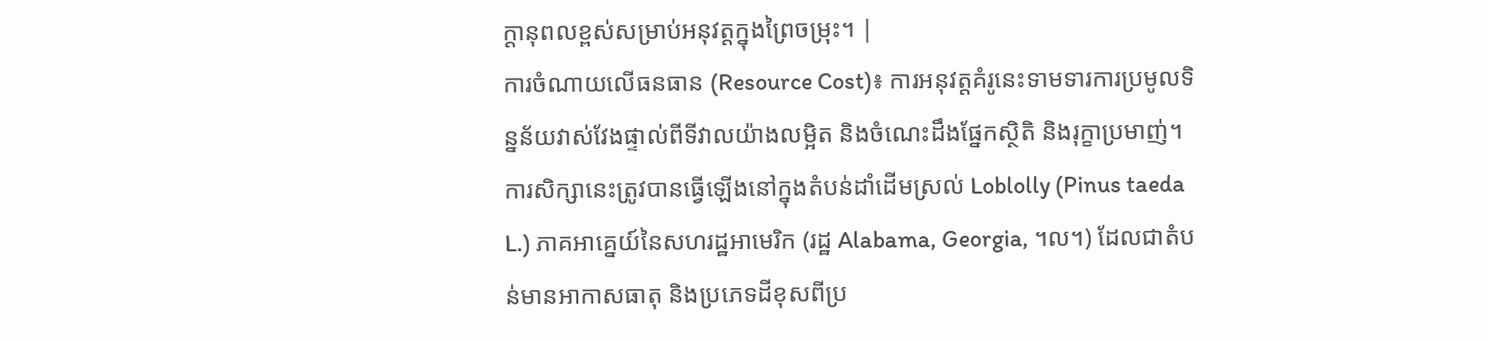ក្តានុពលខ្ពស់សម្រាប់អនុវត្តក្នុងព្រៃចម្រុះ។ |
ការចំណាយលើធនធាន (Resource Cost)៖ ការអនុវត្តគំរូនេះទាមទារការប្រមូលទិន្នន័យវាស់វែងផ្ទាល់ពីទីវាលយ៉ាងលម្អិត និងចំណេះដឹងផ្នែកស្ថិតិ និងរុក្ខាប្រមាញ់។
ការសិក្សានេះត្រូវបានធ្វើឡើងនៅក្នុងតំបន់ដាំដើមស្រល់ Loblolly (Pinus taeda L.) ភាគអាគ្នេយ៍នៃសហរដ្ឋអាមេរិក (រដ្ឋ Alabama, Georgia, ។ល។) ដែលជាតំបន់មានអាកាសធាតុ និងប្រភេទដីខុសពីប្រ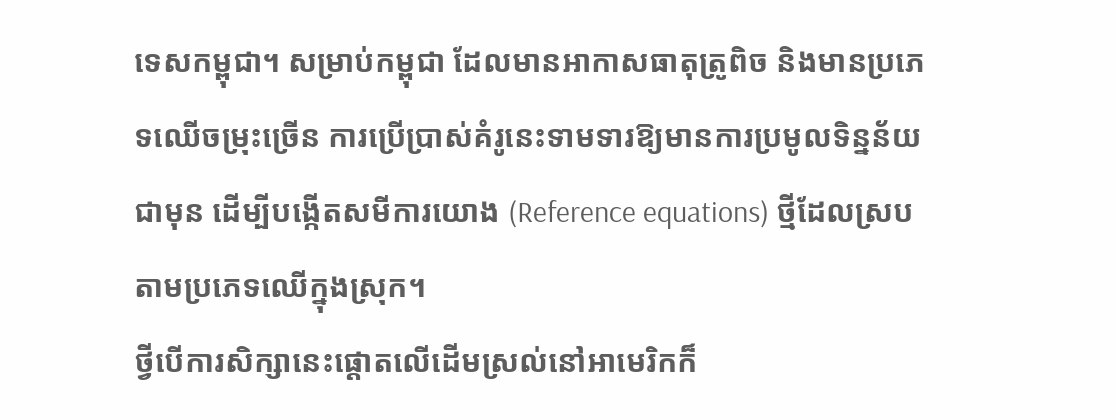ទេសកម្ពុជា។ សម្រាប់កម្ពុជា ដែលមានអាកាសធាតុត្រូពិច និងមានប្រភេទឈើចម្រុះច្រើន ការប្រើប្រាស់គំរូនេះទាមទារឱ្យមានការប្រមូលទិន្នន័យជាមុន ដើម្បីបង្កើតសមីការយោង (Reference equations) ថ្មីដែលស្របតាមប្រភេទឈើក្នុងស្រុក។
ថ្វីបើការសិក្សានេះផ្តោតលើដើមស្រល់នៅអាមេរិកក៏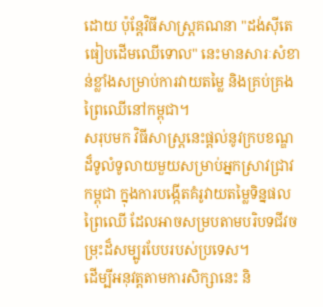ដោយ ប៉ុន្តែវិធីសាស្ត្រគណនា "ដង់ស៊ីតេធៀបដើមឈើទោល" នេះមានសារៈសំខាន់ខ្លាំងសម្រាប់ការវាយតម្លៃ និងគ្រប់គ្រងព្រៃឈើនៅកម្ពុជា។
សរុបមក វិធីសាស្ត្រនេះផ្តល់នូវក្របខណ្ឌដ៏ទូលំទូលាយមួយសម្រាប់អ្នកស្រាវជ្រាវកម្ពុជា ក្នុងការបង្កើតគំរូវាយតម្លៃទិន្នផលព្រៃឈើ ដែលអាចសម្របតាមបរិបទជីវចម្រុះដ៏សម្បូរបែបរបស់ប្រទេស។
ដើម្បីអនុវត្តតាមការសិក្សានេះ និ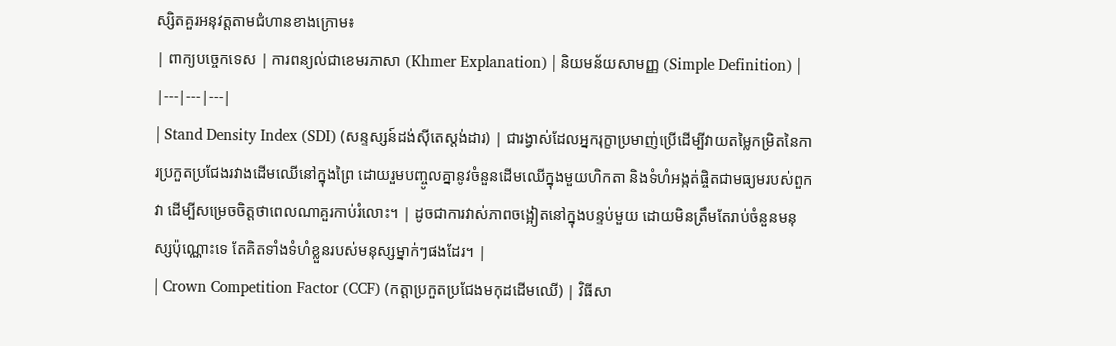ស្សិតគួរអនុវត្តតាមជំហានខាងក្រោម៖
| ពាក្យបច្ចេកទេស | ការពន្យល់ជាខេមរភាសា (Khmer Explanation) | និយមន័យសាមញ្ញ (Simple Definition) |
|---|---|---|
| Stand Density Index (SDI) (សន្ទស្សន៍ដង់ស៊ីតេស្តង់ដារ) | ជារង្វាស់ដែលអ្នករុក្ខាប្រមាញ់ប្រើដើម្បីវាយតម្លៃកម្រិតនៃការប្រកួតប្រជែងរវាងដើមឈើនៅក្នុងព្រៃ ដោយរួមបញ្ចូលគ្នានូវចំនួនដើមឈើក្នុងមួយហិកតា និងទំហំអង្កត់ផ្ចិតជាមធ្យមរបស់ពួកវា ដើម្បីសម្រេចចិត្តថាពេលណាគួរកាប់រំលោះ។ | ដូចជាការវាស់ភាពចង្អៀតនៅក្នុងបន្ទប់មួយ ដោយមិនត្រឹមតែរាប់ចំនួនមនុស្សប៉ុណ្ណោះទេ តែគិតទាំងទំហំខ្លួនរបស់មនុស្សម្នាក់ៗផងដែរ។ |
| Crown Competition Factor (CCF) (កត្តាប្រកួតប្រជែងមកុដដើមឈើ) | វិធីសា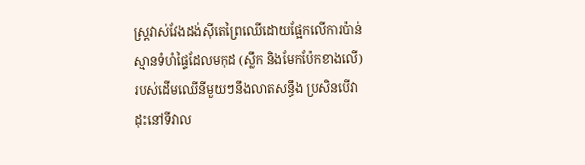ស្ត្រវាស់វែងដង់ស៊ីតេព្រៃឈើដោយផ្អែកលើការប៉ាន់ស្មានទំហំផ្ទៃដែលមកុដ (ស្លឹក និងមែកប៉ែកខាងលើ) របស់ដើមឈើនីមួយៗនឹងលាតសន្ធឹង ប្រសិនបើវាដុះនៅទីវាល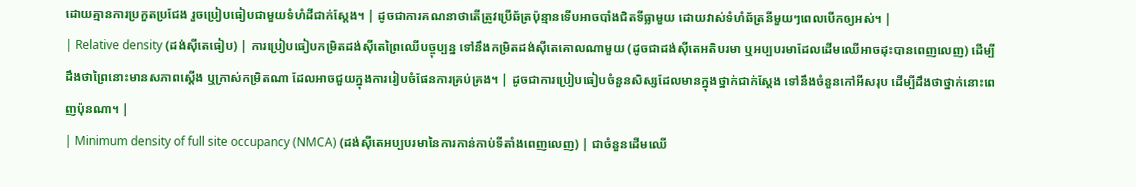ដោយគ្មានការប្រកួតប្រជែង រួចប្រៀបធៀបជាមួយទំហំដីជាក់ស្តែង។ | ដូចជាការគណនាថាតើត្រូវប្រើឆ័ត្រប៉ុន្មានទើបអាចបាំងជិតទីធ្លាមួយ ដោយវាស់ទំហំឆ័ត្រនីមួយៗពេលបើកឲ្យអស់។ |
| Relative density (ដង់ស៊ីតេធៀប) | ការប្រៀបធៀបកម្រិតដង់ស៊ីតេព្រៃឈើបច្ចុប្បន្ន ទៅនឹងកម្រិតដង់ស៊ីតេគោលណាមួយ (ដូចជាដង់ស៊ីតេអតិបរមា ឬអប្បបរមាដែលដើមឈើអាចដុះបានពេញលេញ) ដើម្បីដឹងថាព្រៃនោះមានសភាពស្ដើង ឬក្រាស់កម្រិតណា ដែលអាចជួយក្នុងការរៀបចំផែនការគ្រប់គ្រង។ | ដូចជាការប្រៀបធៀបចំនួនសិស្សដែលមានក្នុងថ្នាក់ជាក់ស្តែង ទៅនឹងចំនួនកៅអីសរុប ដើម្បីដឹងថាថ្នាក់នោះពេញប៉ុនណា។ |
| Minimum density of full site occupancy (NMCA) (ដង់ស៊ីតេអប្បបរមានៃការកាន់កាប់ទីតាំងពេញលេញ) | ជាចំនួនដើមឈើ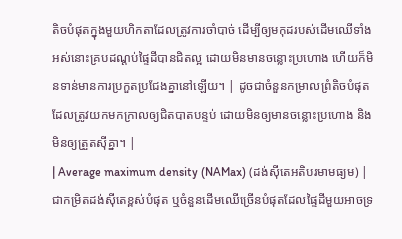តិចបំផុតក្នុងមួយហិកតាដែលត្រូវការចាំបាច់ ដើម្បីឲ្យមកុដរបស់ដើមឈើទាំងអស់នោះគ្របដណ្ដប់ផ្ទៃដីបានជិតល្អ ដោយមិនមានចន្លោះប្រហោង ហើយក៏មិនទាន់មានការប្រកួតប្រជែងគ្នានៅឡើយ។ | ដូចជាចំនួនកម្រាលព្រំតិចបំផុតដែលត្រូវយកមកក្រាលឲ្យជិតបាតបន្ទប់ ដោយមិនឲ្យមានចន្លោះប្រហោង និងមិនឲ្យត្រួតស៊ីគ្នា។ |
| Average maximum density (NAMax) (ដង់ស៊ីតេអតិបរមាមធ្យម) | ជាកម្រិតដង់ស៊ីតេខ្ពស់បំផុត ឬចំនួនដើមឈើច្រើនបំផុតដែលផ្ទៃដីមួយអាចទ្រ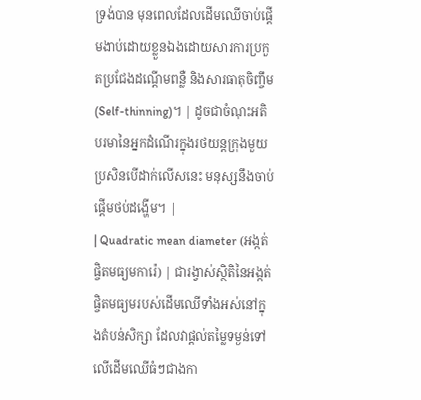ទ្រង់បាន មុនពេលដែលដើមឈើចាប់ផ្តើមងាប់ដោយខ្លួនឯងដោយសារការប្រកួតប្រជែងដណ្តើមពន្លឺ និងសារធាតុចិញ្ចឹម (Self-thinning)។ | ដូចជាចំណុះអតិបរមានៃអ្នកដំណើរក្នុងរថយន្តក្រុងមួយ ប្រសិនបើដាក់លើសនេះ មនុស្សនឹងចាប់ផ្តើមថប់ដង្ហើម។ |
| Quadratic mean diameter (អង្កត់ផ្ចិតមធ្យមការ៉េ) | ជារង្វាស់ស្ថិតិនៃអង្កត់ផ្ចិតមធ្យមរបស់ដើមឈើទាំងអស់នៅក្នុងតំបន់សិក្សា ដែលវាផ្តល់តម្លៃទម្ងន់ទៅលើដើមឈើធំៗជាងកា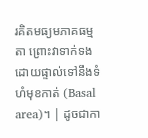រគិតមធ្យមភាគធម្មតា ព្រោះវាទាក់ទងដោយផ្ទាល់ទៅនឹងទំហំមុខកាត់ (Basal area)។ | ដូចជាកា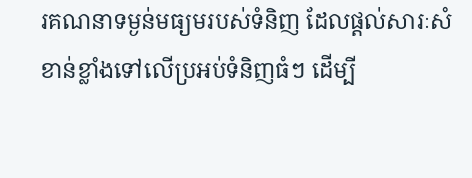រគណនាទម្ងន់មធ្យមរបស់ទំនិញ ដែលផ្ដល់សារៈសំខាន់ខ្លាំងទៅលើប្រអប់ទំនិញធំៗ ដើម្បី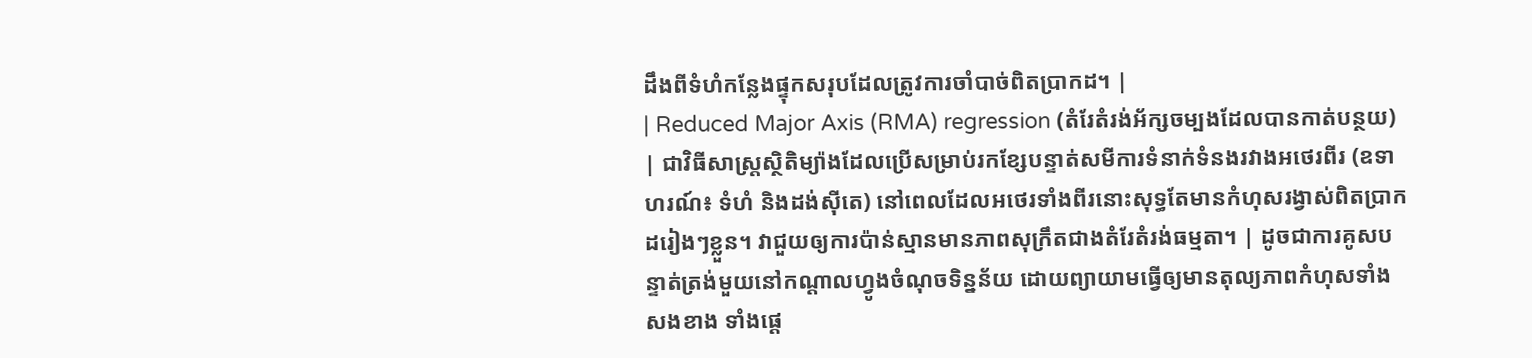ដឹងពីទំហំកន្លែងផ្ទុកសរុបដែលត្រូវការចាំបាច់ពិតប្រាកដ។ |
| Reduced Major Axis (RMA) regression (តំរែតំរង់អ័ក្សចម្បងដែលបានកាត់បន្ថយ) | ជាវិធីសាស្ត្រស្ថិតិម្យ៉ាងដែលប្រើសម្រាប់រកខ្សែបន្ទាត់សមីការទំនាក់ទំនងរវាងអថេរពីរ (ឧទាហរណ៍៖ ទំហំ និងដង់ស៊ីតេ) នៅពេលដែលអថេរទាំងពីរនោះសុទ្ធតែមានកំហុសរង្វាស់ពិតប្រាកដរៀងៗខ្លួន។ វាជួយឲ្យការប៉ាន់ស្មានមានភាពសុក្រឹតជាងតំរែតំរង់ធម្មតា។ | ដូចជាការគូសបន្ទាត់ត្រង់មួយនៅកណ្តាលហ្វូងចំណុចទិន្នន័យ ដោយព្យាយាមធ្វើឲ្យមានតុល្យភាពកំហុសទាំងសងខាង ទាំងផ្ដេ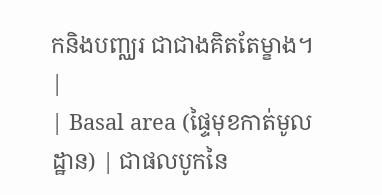កនិងបញ្ឈរ ជាជាងគិតតែម្ខាង។ |
| Basal area (ផ្ទៃមុខកាត់មូលដ្ឋាន) | ជាផលបូកនៃ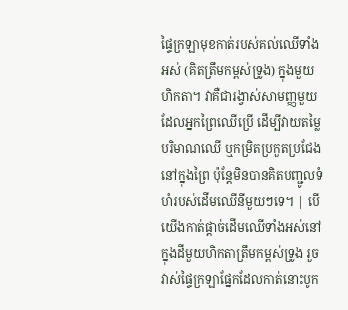ផ្ទៃក្រឡាមុខកាត់របស់គល់ឈើទាំងអស់ (គិតត្រឹមកម្ពស់ទ្រូង) ក្នុងមួយហិកតា។ វាគឺជារង្វាស់សាមញ្ញមួយដែលអ្នកព្រៃឈើប្រើ ដើម្បីវាយតម្លៃបរិមាណឈើ ឬកម្រិតប្រកួតប្រជែងនៅក្នុងព្រៃ ប៉ុន្តែមិនបានគិតបញ្ជូលទំហំរបស់ដើមឈើនីមួយៗទេ។ | បើយើងកាត់ផ្តាច់ដើមឈើទាំងអស់នៅក្នុងដីមួយហិកតាត្រឹមកម្ពស់ទ្រូង រួចវាស់ផ្ទៃក្រឡាផ្នែកដែលកាត់នោះបូក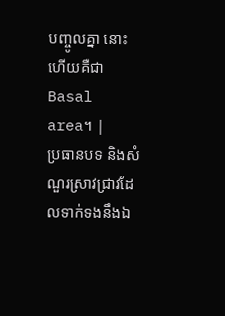បញ្ចូលគ្នា នោះហើយគឺជា Basal area។ |
ប្រធានបទ និងសំណួរស្រាវជ្រាវដែលទាក់ទងនឹងឯ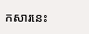កសារនេះ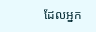ដែលអ្នក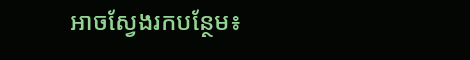អាចស្វែងរកបន្ថែម៖